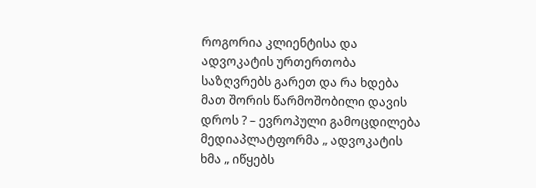როგორია კლიენტისა და ადვოკატის ურთერთობა საზღვრებს გარეთ და რა ხდება მათ შორის წარმოშობილი დავის დროს ? – ევროპული გამოცდილება
მედიაპლატფორმა „ ადვოკატის ხმა „ იწყებს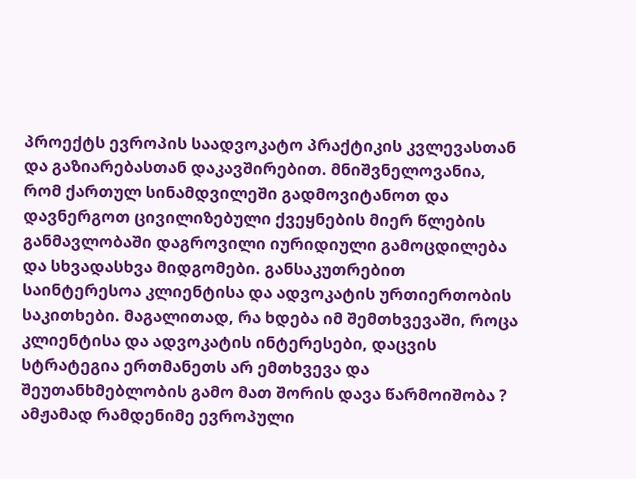პროექტს ევროპის საადვოკატო პრაქტიკის კვლევასთან და გაზიარებასთან დაკავშირებით. მნიშვნელოვანია, რომ ქართულ სინამდვილეში გადმოვიტანოთ და დავნერგოთ ცივილიზებული ქვეყნების მიერ წლების განმავლობაში დაგროვილი იურიდიული გამოცდილება და სხვადასხვა მიდგომები. განსაკუთრებით საინტერესოა კლიენტისა და ადვოკატის ურთიერთობის საკითხები. მაგალითად, რა ხდება იმ შემთხვევაში, როცა კლიენტისა და ადვოკატის ინტერესები, დაცვის სტრატეგია ერთმანეთს არ ემთხვევა და შეუთანხმებლობის გამო მათ შორის დავა წარმოიშობა ? ამჟამად რამდენიმე ევროპული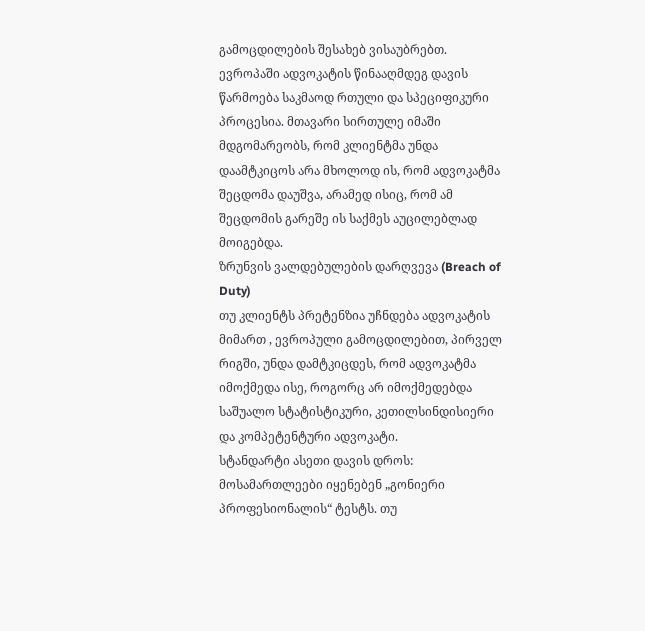გამოცდილების შესახებ ვისაუბრებთ.
ევროპაში ადვოკატის წინააღმდეგ დავის წარმოება საკმაოდ რთული და სპეციფიკური პროცესია. მთავარი სირთულე იმაში მდგომარეობს, რომ კლიენტმა უნდა დაამტკიცოს არა მხოლოდ ის, რომ ადვოკატმა შეცდომა დაუშვა, არამედ ისიც, რომ ამ შეცდომის გარეშე ის საქმეს აუცილებლად მოიგებდა.
ზრუნვის ვალდებულების დარღვევა (Breach of Duty)
თუ კლიენტს პრეტენზია უჩნდება ადვოკატის მიმართ , ევროპული გამოცდილებით, პირველ რიგში, უნდა დამტკიცდეს, რომ ადვოკატმა იმოქმედა ისე, როგორც არ იმოქმედებდა საშუალო სტატისტიკური, კეთილსინდისიერი და კომპეტენტური ადვოკატი.
სტანდარტი ასეთი დავის დროს: მოსამართლეები იყენებენ „გონიერი პროფესიონალის“ ტესტს. თუ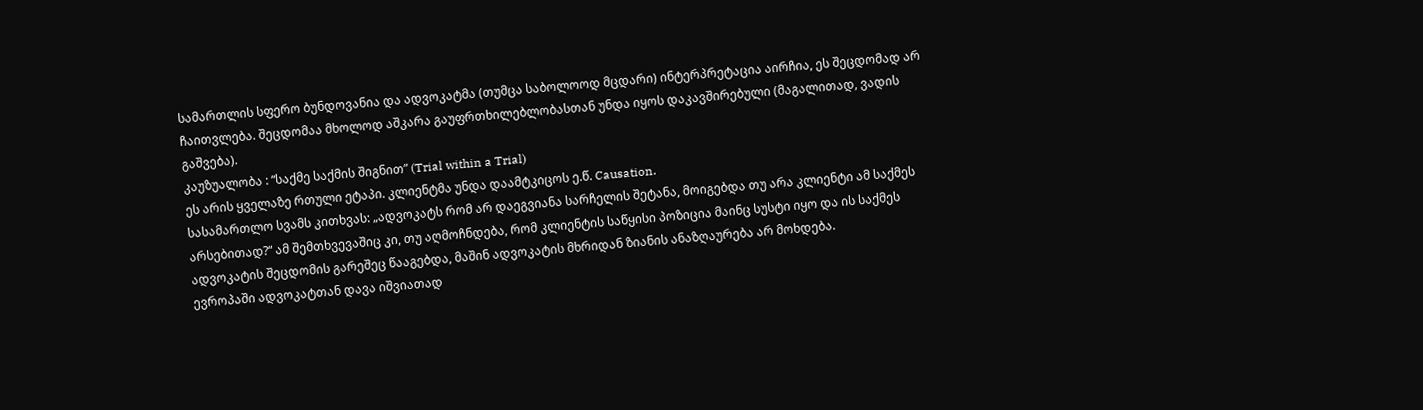სამართლის სფერო ბუნდოვანია და ადვოკატმა (თუმცა საბოლოოდ მცდარი) ინტერპრეტაცია აირჩია, ეს შეცდომად არ ჩაითვლება. შეცდომაა მხოლოდ აშკარა გაუფრთხილებლობასთან უნდა იყოს დაკავშირებული (მაგალითად, ვადის გაშვება).
კაუზუალობა : “საქმე საქმის შიგნით” (Trial within a Trial)
ეს არის ყველაზე რთული ეტაპი. კლიენტმა უნდა დაამტკიცოს ე.წ. Causation.
სასამართლო სვამს კითხვას: „ადვოკატს რომ არ დაეგვიანა სარჩელის შეტანა, მოიგებდა თუ არა კლიენტი ამ საქმეს არსებითად?“ ამ შემთხვევაშიც კი, თუ აღმოჩნდება, რომ კლიენტის საწყისი პოზიცია მაინც სუსტი იყო და ის საქმეს ადვოკატის შეცდომის გარეშეც წააგებდა, მაშინ ადვოკატის მხრიდან ზიანის ანაზღაურება არ მოხდება.
ევროპაში ადვოკატთან დავა იშვიათად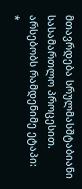მთავრდება სრულმასშტაბიანი სასამართლო პროცესით. არსებობს რამდენიმე ეტაპი:
*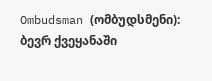Ombudsman (ომბუდსმენი): ბევრ ქვეყანაში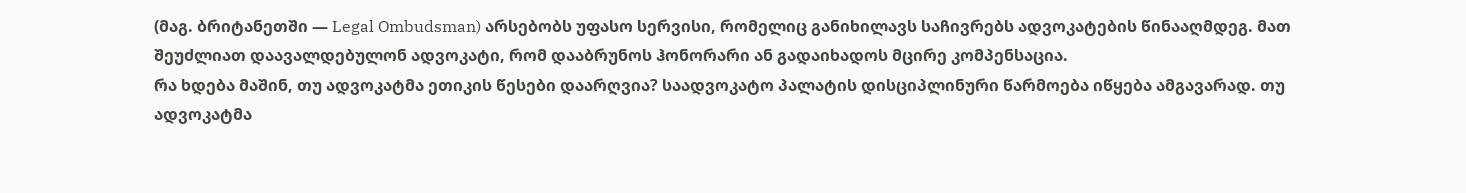(მაგ. ბრიტანეთში — Legal Ombudsman) არსებობს უფასო სერვისი, რომელიც განიხილავს საჩივრებს ადვოკატების წინააღმდეგ. მათ შეუძლიათ დაავალდებულონ ადვოკატი, რომ დააბრუნოს ჰონორარი ან გადაიხადოს მცირე კომპენსაცია.
რა ხდება მაშინ, თუ ადვოკატმა ეთიკის წესები დაარღვია? საადვოკატო პალატის დისციპლინური წარმოება იწყება ამგავარად. თუ ადვოკატმა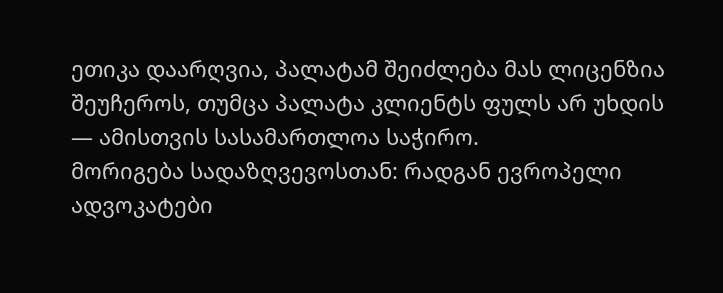ეთიკა დაარღვია, პალატამ შეიძლება მას ლიცენზია შეუჩეროს, თუმცა პალატა კლიენტს ფულს არ უხდის — ამისთვის სასამართლოა საჭირო.
მორიგება სადაზღვევოსთან: რადგან ევროპელი ადვოკატები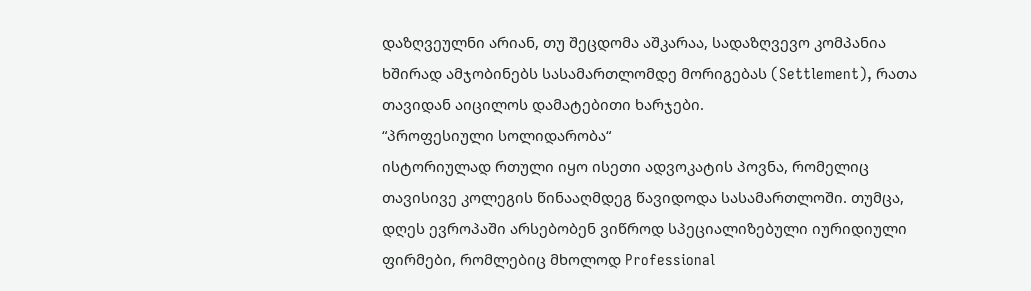დაზღვეულნი არიან, თუ შეცდომა აშკარაა, სადაზღვევო კომპანია ხშირად ამჯობინებს სასამართლომდე მორიგებას (Settlement), რათა თავიდან აიცილოს დამატებითი ხარჯები.
“პროფესიული სოლიდარობა“
ისტორიულად რთული იყო ისეთი ადვოკატის პოვნა, რომელიც თავისივე კოლეგის წინააღმდეგ წავიდოდა სასამართლოში. თუმცა, დღეს ევროპაში არსებობენ ვიწროდ სპეციალიზებული იურიდიული ფირმები, რომლებიც მხოლოდ Professional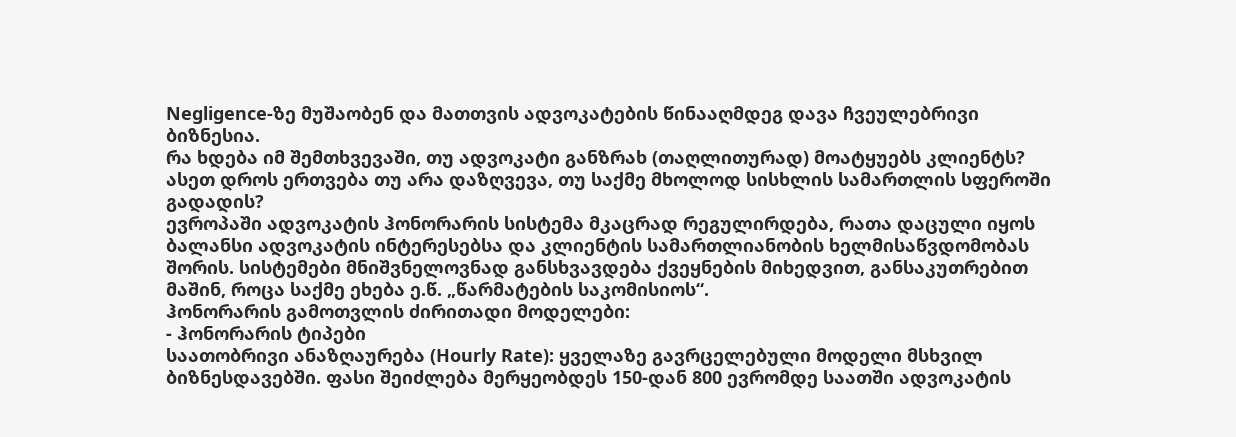Negligence-ზე მუშაობენ და მათთვის ადვოკატების წინააღმდეგ დავა ჩვეულებრივი ბიზნესია.
რა ხდება იმ შემთხვევაში, თუ ადვოკატი განზრახ (თაღლითურად) მოატყუებს კლიენტს? ასეთ დროს ერთვება თუ არა დაზღვევა, თუ საქმე მხოლოდ სისხლის სამართლის სფეროში გადადის?
ევროპაში ადვოკატის ჰონორარის სისტემა მკაცრად რეგულირდება, რათა დაცული იყოს ბალანსი ადვოკატის ინტერესებსა და კლიენტის სამართლიანობის ხელმისაწვდომობას შორის. სისტემები მნიშვნელოვნად განსხვავდება ქვეყნების მიხედვით, განსაკუთრებით მაშინ, როცა საქმე ეხება ე.წ. „წარმატების საკომისიოს“.
ჰონორარის გამოთვლის ძირითადი მოდელები:
- ჰონორარის ტიპები
საათობრივი ანაზღაურება (Hourly Rate): ყველაზე გავრცელებული მოდელი მსხვილ ბიზნესდავებში. ფასი შეიძლება მერყეობდეს 150-დან 800 ევრომდე საათში ადვოკატის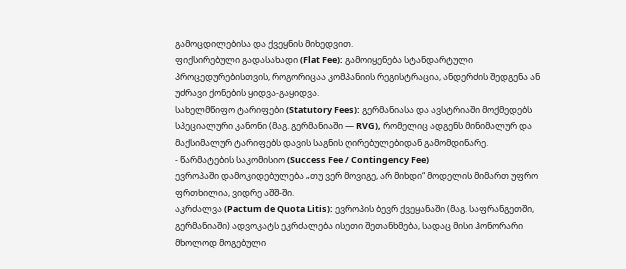გამოცდილებისა და ქვეყნის მიხედვით.
ფიქსირებული გადასახადი (Flat Fee): გამოიყენება სტანდარტული პროცედურებისთვის, როგორიცაა კომპანიის რეგისტრაცია, ანდერძის შედგენა ან უძრავი ქონების ყიდვა-გაყიდვა.
სახელმწიფო ტარიფები (Statutory Fees): გერმანიასა და ავსტრიაში მოქმედებს სპეციალური კანონი (მაგ. გერმანიაში — RVG), რომელიც ადგენს მინიმალურ და მაქსიმალურ ტარიფებს დავის საგნის ღირებულებიდან გამომდინარე.
- წარმატების საკომისიო (Success Fee / Contingency Fee)
ევროპაში დამოკიდებულება „თუ ვერ მოვიგე, არ მიხდი“ მოდელის მიმართ უფრო ფრთხილია, ვიდრე აშშ-ში.
აკრძალვა (Pactum de Quota Litis): ევროპის ბევრ ქვეყანაში (მაგ. საფრანგეთში, გერმანიაში) ადვოკატს ეკრძალება ისეთი შეთანხმება, სადაც მისი ჰონორარი მხოლოდ მოგებული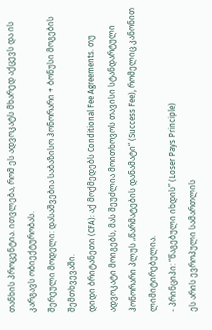თანხის პროცენტია. ითვლება, რომ ეს ადვოკატს მხარედ აქცევს და ის კარგავს ობიექტურობას.
შერეული მოდელი: დასაშვებია საბაზისო ჰონორარი + ბონუსი მოგების შემთხვევაში.
დიდი ბრიტანეთი (CFA): აქ მოქმედებს Conditional Fee Agreements. თუ ადვოკატი მოიგებს, მას შეუძლია მოითხოვოს თავისი სტანდარტული ჰონორარი პლუს „წარმატების დანამატი“ (Success Fee), რომელიც კანონით ლიმიტირებულია.
- პრინციპი: “წაგებული იხდის” (Loser Pays Principle)
ეს არის ევროპული სამართლის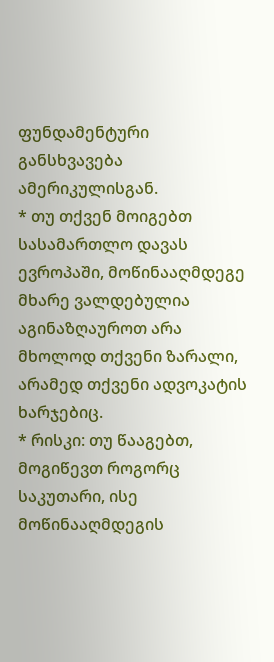ფუნდამენტური განსხვავება ამერიკულისგან.
* თუ თქვენ მოიგებთ სასამართლო დავას ევროპაში, მოწინააღმდეგე მხარე ვალდებულია აგინაზღაუროთ არა მხოლოდ თქვენი ზარალი, არამედ თქვენი ადვოკატის ხარჯებიც.
* რისკი: თუ წააგებთ, მოგიწევთ როგორც საკუთარი, ისე მოწინააღმდეგის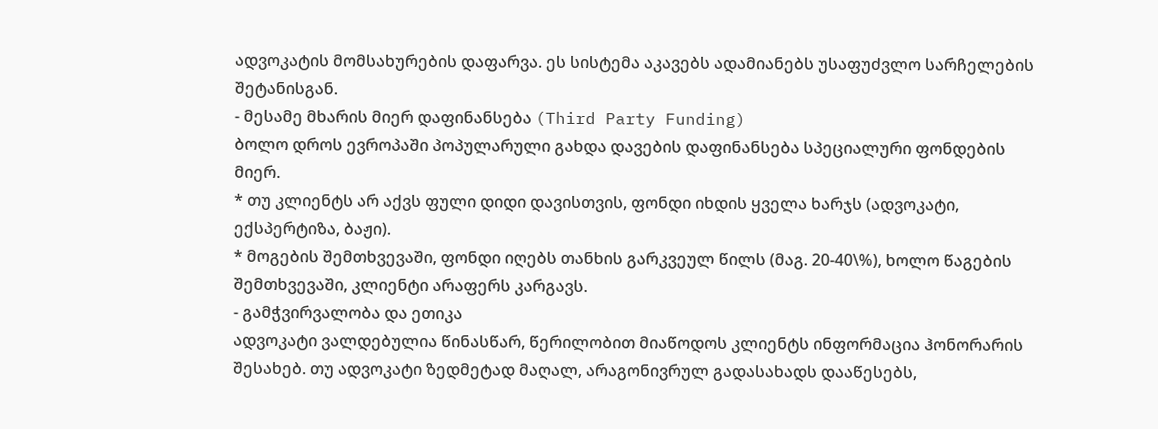ადვოკატის მომსახურების დაფარვა. ეს სისტემა აკავებს ადამიანებს უსაფუძვლო სარჩელების შეტანისგან.
- მესამე მხარის მიერ დაფინანსება (Third Party Funding)
ბოლო დროს ევროპაში პოპულარული გახდა დავების დაფინანსება სპეციალური ფონდების მიერ.
* თუ კლიენტს არ აქვს ფული დიდი დავისთვის, ფონდი იხდის ყველა ხარჯს (ადვოკატი, ექსპერტიზა, ბაჟი).
* მოგების შემთხვევაში, ფონდი იღებს თანხის გარკვეულ წილს (მაგ. 20-40\%), ხოლო წაგების შემთხვევაში, კლიენტი არაფერს კარგავს.
- გამჭვირვალობა და ეთიკა
ადვოკატი ვალდებულია წინასწარ, წერილობით მიაწოდოს კლიენტს ინფორმაცია ჰონორარის შესახებ. თუ ადვოკატი ზედმეტად მაღალ, არაგონივრულ გადასახადს დააწესებს,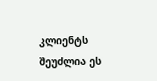კლიენტს შეუძლია ეს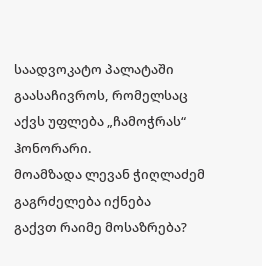საადვოკატო პალატაში გაასაჩივროს, რომელსაც აქვს უფლება „ჩამოჭრას“ ჰონორარი.
მოამზადა ლევან ჭიღლაძემ
გაგრძელება იქნება
გაქვთ რაიმე მოსაზრება?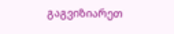გაგვიზიარეთ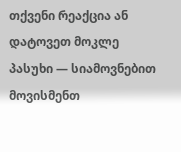თქვენი რეაქცია ან დატოვეთ მოკლე პასუხი — სიამოვნებით მოვისმენთ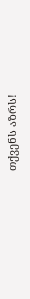თქვენს აზრს!